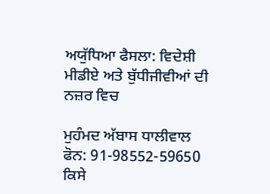ਅਯੁੱਧਿਆ ਫੈਸਲਾ: ਵਿਦੇਸ਼ੀ ਮੀਡੀਏ ਅਤੇ ਬੁੱਧੀਜੀਵੀਆਂ ਦੀ ਨਜ਼ਰ ਵਿਚ

ਮੁਹੰਮਦ ਅੱਬਾਸ ਧਾਲੀਵਾਲ
ਫੋਨ: 91-98552-59650
ਕਿਸੇ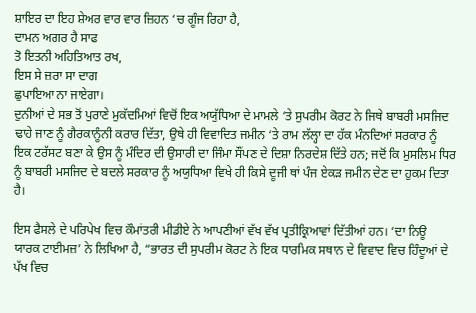ਸ਼ਾਇਰ ਦਾ ਇਹ ਸ਼ੇਅਰ ਵਾਰ ਵਾਰ ਜ਼ਿਹਨ ‘ਚ ਗੂੰਜ ਰਿਹਾ ਹੈ,
ਦਾਮਨ ਅਗਰ ਹੈ ਸਾਫ
ਤੋ ਇਤਨੀ ਅਹਿਤਿਆਤ ਰਖ,
ਇਸ ਸੇ ਜ਼ਰਾ ਸਾ ਦਾਗ
ਛੁਪਾਇਆ ਨਾ ਜਾਏਗਾ।
ਦੁਨੀਆਂ ਦੇ ਸਭ ਤੋਂ ਪੁਰਾਣੇ ਮੁਕੱਦਮਿਆਂ ਵਿਚੋਂ ਇਕ ਅਯੁੱਧਿਆ ਦੇ ਮਾਮਲੇ ‘ਤੇ ਸੁਪਰੀਮ ਕੋਰਟ ਨੇ ਜਿਥੇ ਬਾਬਰੀ ਮਸਜਿਦ ਢਾਹੇ ਜਾਣ ਨੂੰ ਗੈਰਕਾਨੂੰਨੀ ਕਰਾਰ ਦਿੱਤਾ, ਉਥੇ ਹੀ ਵਿਵਾਦਿਤ ਜਮੀਨ ‘ਤੇ ਰਾਮ ਲੱਲ੍ਹਾ ਦਾ ਹੱਕ ਮੰਨਦਿਆਂ ਸਰਕਾਰ ਨੂੰ ਇਕ ਟਰੱਸਟ ਬਣਾ ਕੇ ਉਸ ਨੂੰ ਮੰਦਿਰ ਦੀ ਉਸਾਰੀ ਦਾ ਜਿੰਮਾ ਸੌਂਪਣ ਦੇ ਦਿਸ਼ਾ ਨਿਰਦੇਸ਼ ਦਿੱਤੇ ਹਨ; ਜਦੋਂ ਕਿ ਮੁਸਲਿਮ ਧਿਰ ਨੂੰ ਬਾਬਰੀ ਮਸਜਿਦ ਦੇ ਬਦਲੇ ਸਰਕਾਰ ਨੂੰ ਅਯੁਧਿਆ ਵਿਖੇ ਹੀ ਕਿਸੇ ਦੂਜੀ ਥਾਂ ਪੰਜ ਏਕੜ ਜਮੀਨ ਦੇਣ ਦਾ ਹੁਕਮ ਦਿਤਾ ਹੈ।

ਇਸ ਫੈਸਲੇ ਦੇ ਪਰਿਪੇਖ ਵਿਚ ਕੌਮਾਂਤਰੀ ਮੀਡੀਏ ਨੇ ਆਪਣੀਆਂ ਵੱਖ ਵੱਖ ਪ੍ਰਤੀਕ੍ਰਿਆਵਾਂ ਦਿੱਤੀਆਂ ਹਨ। ‘ਦਾ ਨਿਊ ਯਾਰਕ ਟਾਈਮਜ਼’ ਨੇ ਲਿਖਿਆ ਹੈ, “ਭਾਰਤ ਦੀ ਸੁਪਰੀਮ ਕੋਰਟ ਨੇ ਇਕ ਧਾਰਮਿਕ ਸਥਾਨ ਦੇ ਵਿਵਾਦ ਵਿਚ ਹਿੰਦੂਆਂ ਦੇ ਪੱਖ ਵਿਚ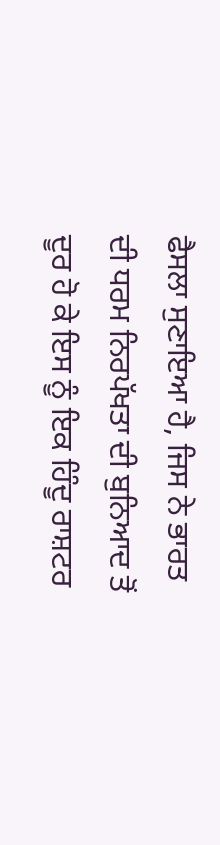ਫੈਸਲਾ ਸੁਣਾਇਆ ਹੈ, ਜਿਸ ਨੇ ਭਾਰਤ ਦੀ ਧਰਮ ਨਿਰਪੱਖਤਾ ਦੀ ਬੁਨਿਆਦ ਤੋਂ ਦੂਰ ਹੋ ਕੇ ਇਸ ਨੂੰ ਇਕ ਹਿੰਦੂ ਰਾਸ਼ਟਰ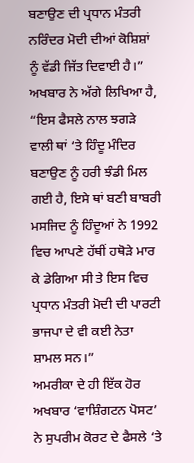ਬਣਾਉਣ ਦੀ ਪ੍ਰਧਾਨ ਮੰਤਰੀ ਨਰਿੰਦਰ ਮੋਦੀ ਦੀਆਂ ਕੋਸ਼ਿਸ਼ਾਂ ਨੂੰ ਵੱਡੀ ਜਿੱਤ ਦਿਵਾਈ ਹੈ।”
ਅਖਬਾਰ ਨੇ ਅੱਗੇ ਲਿਖਿਆ ਹੈ, “ਇਸ ਫੈਸਲੇ ਨਾਲ ਝਗੜੇ ਵਾਲੀ ਥਾਂ ‘ਤੇ ਹਿੰਦੂ ਮੰਦਿਰ ਬਣਾਉਣ ਨੂੰ ਹਰੀ ਝੰਡੀ ਮਿਲ ਗਈ ਹੈ, ਇਸੇ ਥਾਂ ਬਣੀ ਬਾਬਰੀ ਮਸਜਿਦ ਨੂੰ ਹਿੰਦੂਆਂ ਨੇ 1992 ਵਿਚ ਆਪਣੇ ਹੱਥੀਂ ਹਥੋੜੇ ਮਾਰ ਕੇ ਡੇਗਿਆ ਸੀ ਤੇ ਇਸ ਵਿਚ ਪ੍ਰਧਾਨ ਮੰਤਰੀ ਮੋਦੀ ਦੀ ਪਾਰਟੀ ਭਾਜਪਾ ਦੇ ਵੀ ਕਈ ਨੇਤਾ ਸ਼ਾਮਲ ਸਨ।”
ਅਮਰੀਕਾ ਦੇ ਹੀ ਇੱਕ ਹੋਰ ਅਖਬਾਰ ‘ਵਾਸ਼ਿੰਗਟਨ ਪੋਸਟ’ ਨੇ ਸੁਪਰੀਮ ਕੋਰਟ ਦੇ ਫੈਸਲੇ ‘ਤੇ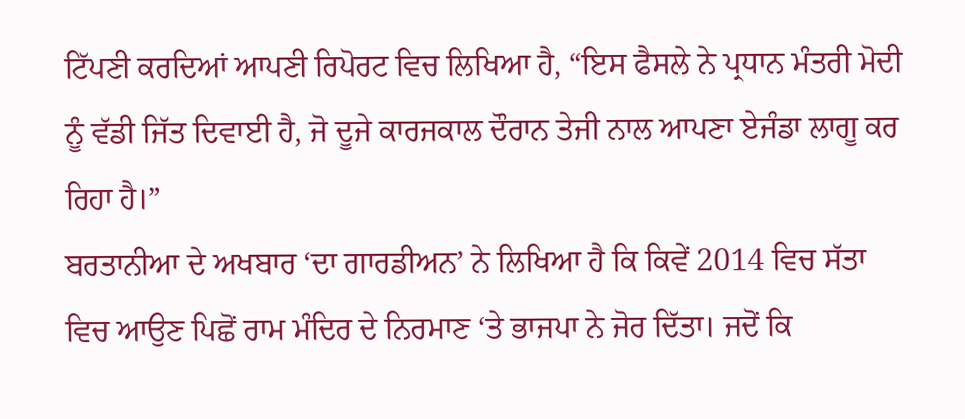ਟਿੱਪਣੀ ਕਰਦਿਆਂ ਆਪਣੀ ਰਿਪੋਰਟ ਵਿਚ ਲਿਖਿਆ ਹੈ, “ਇਸ ਫੈਸਲੇ ਨੇ ਪ੍ਰਧਾਨ ਮੰਤਰੀ ਮੋਦੀ ਨੂੰ ਵੱਡੀ ਜਿੱਤ ਦਿਵਾਈ ਹੈ, ਜੋ ਦੂਜੇ ਕਾਰਜਕਾਲ ਦੌਰਾਨ ਤੇਜੀ ਨਾਲ ਆਪਣਾ ਏਜੰਡਾ ਲਾਗੂ ਕਰ ਰਿਹਾ ਹੈ।”
ਬਰਤਾਨੀਆ ਦੇ ਅਖਬਾਰ ‘ਦਾ ਗਾਰਡੀਅਨ’ ਨੇ ਲਿਖਿਆ ਹੈ ਕਿ ਕਿਵੇਂ 2014 ਵਿਚ ਸੱਤਾ ਵਿਚ ਆਉਣ ਪਿਛੋਂ ਰਾਮ ਮੰਦਿਰ ਦੇ ਨਿਰਮਾਣ ‘ਤੇ ਭਾਜਪਾ ਨੇ ਜੋਰ ਦਿੱਤਾ। ਜਦੋਂ ਕਿ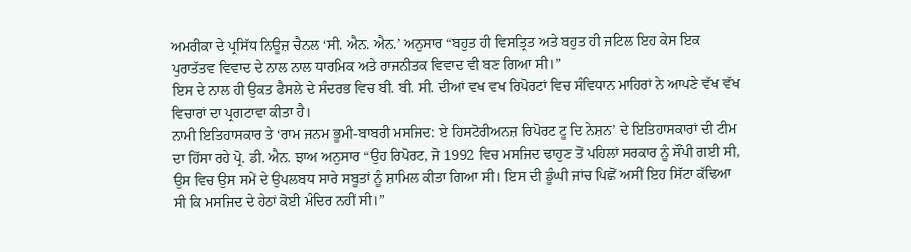ਅਮਰੀਕਾ ਦੇ ਪ੍ਰਸਿੱਧ ਨਿਊਜ਼ ਚੈਨਲ ‘ਸੀ. ਐਨ. ਐਨ.’ ਅਨੁਸਾਰ “ਬਹੁਤ ਹੀ ਵਿਸਤ੍ਰਿਤ ਅਤੇ ਬਹੁਤ ਹੀ ਜਟਿਲ ਇਹ ਕੇਸ ਇਕ ਪੁਰਾਤੱਤਵ ਵਿਵਾਦ ਦੇ ਨਾਲ ਨਾਲ ਧਾਰਮਿਕ ਅਤੇ ਰਾਜਨੀਤਕ ਵਿਵਾਦ ਵੀ ਬਣ ਗਿਆ ਸੀ।”
ਇਸ ਦੇ ਨਾਲ ਹੀ ਉਕਤ ਫੈਸਲੇ ਦੇ ਸੰਦਰਭ ਵਿਚ ਬੀ. ਬੀ. ਸੀ. ਦੀਆਂ ਵਖ ਵਖ ਰਿਪੋਰਟਾਂ ਵਿਚ ਸੰਵਿਧਾਨ ਮਾਹਿਰਾਂ ਨੇ ਆਪਣੇ ਵੱਖ ਵੱਖ ਵਿਚਾਰਾਂ ਦਾ ਪ੍ਰਗਟਾਵਾ ਕੀਤਾ ਹੈ।
ਨਾਮੀ ਇਤਿਹਾਸਕਾਰ ਤੇ ‘ਰਾਮ ਜਨਮ ਭੂਮੀ-ਬਾਬਰੀ ਮਸਜਿਦ: ਏ ਹਿਸਟੋਰੀਅਨਜ਼ ਰਿਪੋਰਟ ਟੂ ਦਿ ਨੇਸ਼ਨ’ ਦੇ ਇਤਿਹਾਸਕਾਰਾਂ ਦੀ ਟੀਮ ਦਾ ਹਿੱਸਾ ਰਹੇ ਪ੍ਰੋ. ਡੀ. ਐਨ. ਝਾਅ ਅਨੁਸਾਰ “ਉਹ ਰਿਪੋਰਟ, ਜੋ 1992 ਵਿਚ ਮਸਜਿਦ ਢਾਹੁਣ ਤੋਂ ਪਹਿਲਾਂ ਸਰਕਾਰ ਨੂੰ ਸੌਂਪੀ ਗਈ ਸੀ, ਉਸ ਵਿਚ ਉਸ ਸਮੇਂ ਦੇ ਉਪਲਬਧ ਸਾਰੇ ਸਬੂਤਾਂ ਨੂੰ ਸ਼ਾਮਿਲ ਕੀਤਾ ਗਿਆ ਸੀ। ਇਸ ਦੀ ਡੂੰਘੀ ਜਾਂਚ ਪਿਛੋਂ ਅਸੀਂ ਇਹ ਸਿੱਟਾ ਕੱਢਿਆ ਸੀ ਕਿ ਮਸਜਿਦ ਦੇ ਹੇਠਾਂ ਕੋਈ ਮੰਦਿਰ ਨਹੀਂ ਸੀ।”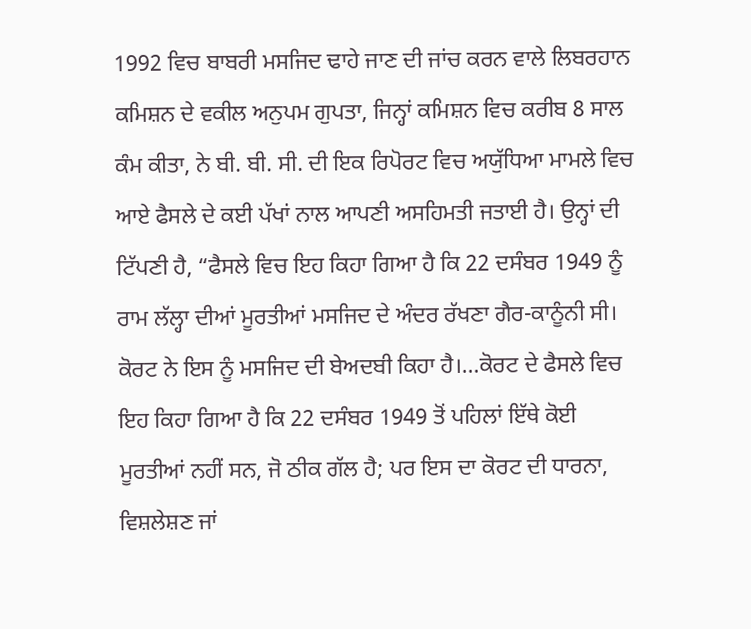1992 ਵਿਚ ਬਾਬਰੀ ਮਸਜਿਦ ਢਾਹੇ ਜਾਣ ਦੀ ਜਾਂਚ ਕਰਨ ਵਾਲੇ ਲਿਬਰਹਾਨ ਕਮਿਸ਼ਨ ਦੇ ਵਕੀਲ ਅਨੁਪਮ ਗੁਪਤਾ, ਜਿਨ੍ਹਾਂ ਕਮਿਸ਼ਨ ਵਿਚ ਕਰੀਬ 8 ਸਾਲ ਕੰਮ ਕੀਤਾ, ਨੇ ਬੀ. ਬੀ. ਸੀ. ਦੀ ਇਕ ਰਿਪੋਰਟ ਵਿਚ ਅਯੁੱਧਿਆ ਮਾਮਲੇ ਵਿਚ ਆਏ ਫੈਸਲੇ ਦੇ ਕਈ ਪੱਖਾਂ ਨਾਲ ਆਪਣੀ ਅਸਹਿਮਤੀ ਜਤਾਈ ਹੈ। ਉਨ੍ਹਾਂ ਦੀ ਟਿੱਪਣੀ ਹੈ, “ਫੈਸਲੇ ਵਿਚ ਇਹ ਕਿਹਾ ਗਿਆ ਹੈ ਕਿ 22 ਦਸੰਬਰ 1949 ਨੂੰ ਰਾਮ ਲੱਲ੍ਹਾ ਦੀਆਂ ਮੂਰਤੀਆਂ ਮਸਜਿਦ ਦੇ ਅੰਦਰ ਰੱਖਣਾ ਗੈਰ-ਕਾਨੂੰਨੀ ਸੀ। ਕੋਰਟ ਨੇ ਇਸ ਨੂੰ ਮਸਜਿਦ ਦੀ ਬੇਅਦਬੀ ਕਿਹਾ ਹੈ।…ਕੋਰਟ ਦੇ ਫੈਸਲੇ ਵਿਚ ਇਹ ਕਿਹਾ ਗਿਆ ਹੈ ਕਿ 22 ਦਸੰਬਰ 1949 ਤੋਂ ਪਹਿਲਾਂ ਇੱਥੇ ਕੋਈ ਮੂਰਤੀਆਂ ਨਹੀਂ ਸਨ, ਜੋ ਠੀਕ ਗੱਲ ਹੈ; ਪਰ ਇਸ ਦਾ ਕੋਰਟ ਦੀ ਧਾਰਨਾ, ਵਿਸ਼ਲੇਸ਼ਣ ਜਾਂ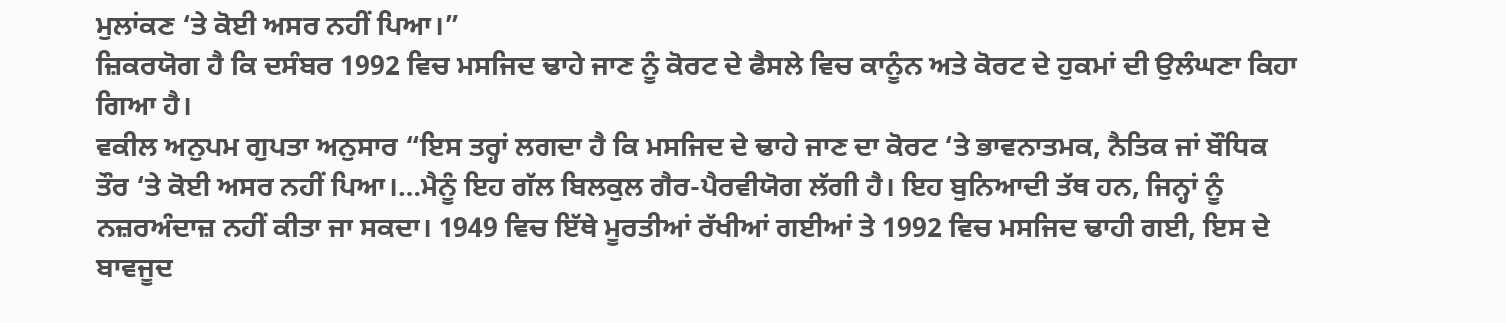ਮੁਲਾਂਕਣ ‘ਤੇ ਕੋਈ ਅਸਰ ਨਹੀਂ ਪਿਆ।”
ਜ਼ਿਕਰਯੋਗ ਹੈ ਕਿ ਦਸੰਬਰ 1992 ਵਿਚ ਮਸਜਿਦ ਢਾਹੇ ਜਾਣ ਨੂੰ ਕੋਰਟ ਦੇ ਫੈਸਲੇ ਵਿਚ ਕਾਨੂੰਨ ਅਤੇ ਕੋਰਟ ਦੇ ਹੁਕਮਾਂ ਦੀ ਉਲੰਘਣਾ ਕਿਹਾ ਗਿਆ ਹੈ।
ਵਕੀਲ ਅਨੁਪਮ ਗੁਪਤਾ ਅਨੁਸਾਰ “ਇਸ ਤਰ੍ਹਾਂ ਲਗਦਾ ਹੈ ਕਿ ਮਸਜਿਦ ਦੇ ਢਾਹੇ ਜਾਣ ਦਾ ਕੋਰਟ ‘ਤੇ ਭਾਵਨਾਤਮਕ, ਨੈਤਿਕ ਜਾਂ ਬੌਧਿਕ ਤੌਰ ‘ਤੇ ਕੋਈ ਅਸਰ ਨਹੀਂ ਪਿਆ।…ਮੈਨੂੰ ਇਹ ਗੱਲ ਬਿਲਕੁਲ ਗੈਰ-ਪੈਰਵੀਯੋਗ ਲੱਗੀ ਹੈ। ਇਹ ਬੁਨਿਆਦੀ ਤੱਥ ਹਨ, ਜਿਨ੍ਹਾਂ ਨੂੰ ਨਜ਼ਰਅੰਦਾਜ਼ ਨਹੀਂ ਕੀਤਾ ਜਾ ਸਕਦਾ। 1949 ਵਿਚ ਇੱਥੇ ਮੂਰਤੀਆਂ ਰੱਖੀਆਂ ਗਈਆਂ ਤੇ 1992 ਵਿਚ ਮਸਜਿਦ ਢਾਹੀ ਗਈ, ਇਸ ਦੇ ਬਾਵਜੂਦ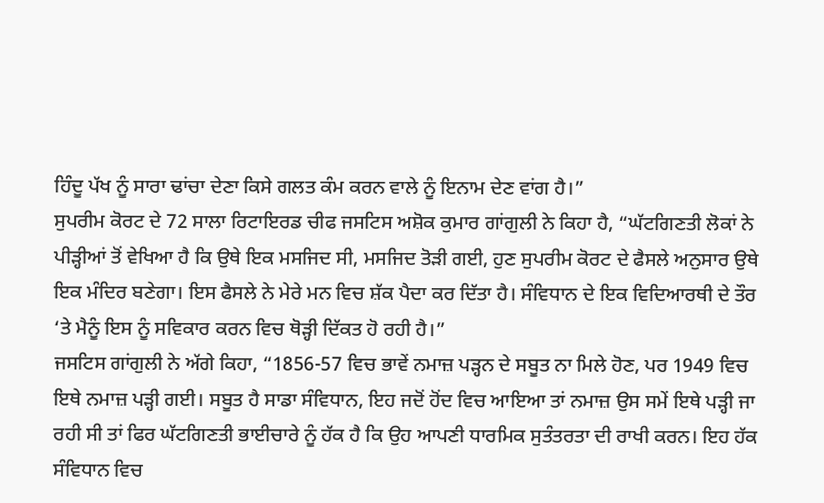ਹਿੰਦੂ ਪੱਖ ਨੂੰ ਸਾਰਾ ਢਾਂਚਾ ਦੇਣਾ ਕਿਸੇ ਗਲਤ ਕੰਮ ਕਰਨ ਵਾਲੇ ਨੂੰ ਇਨਾਮ ਦੇਣ ਵਾਂਗ ਹੈ।”
ਸੁਪਰੀਮ ਕੋਰਟ ਦੇ 72 ਸਾਲਾ ਰਿਟਾਇਰਡ ਚੀਫ ਜਸਟਿਸ ਅਸ਼ੋਕ ਕੁਮਾਰ ਗਾਂਗੁਲੀ ਨੇ ਕਿਹਾ ਹੈ, “ਘੱਟਗਿਣਤੀ ਲੋਕਾਂ ਨੇ ਪੀੜ੍ਹੀਆਂ ਤੋਂ ਵੇਖਿਆ ਹੈ ਕਿ ਉਥੇ ਇਕ ਮਸਜਿਦ ਸੀ, ਮਸਜਿਦ ਤੋੜੀ ਗਈ, ਹੁਣ ਸੁਪਰੀਮ ਕੋਰਟ ਦੇ ਫੈਸਲੇ ਅਨੁਸਾਰ ਉਥੇ ਇਕ ਮੰਦਿਰ ਬਣੇਗਾ। ਇਸ ਫੈਸਲੇ ਨੇ ਮੇਰੇ ਮਨ ਵਿਚ ਸ਼ੱਕ ਪੈਦਾ ਕਰ ਦਿੱਤਾ ਹੈ। ਸੰਵਿਧਾਨ ਦੇ ਇਕ ਵਿਦਿਆਰਥੀ ਦੇ ਤੌਰ ‘ਤੇ ਮੈਨੂੰ ਇਸ ਨੂੰ ਸਵਿਕਾਰ ਕਰਨ ਵਿਚ ਥੋੜ੍ਹੀ ਦਿੱਕਤ ਹੋ ਰਹੀ ਹੈ।”
ਜਸਟਿਸ ਗਾਂਗੁਲੀ ਨੇ ਅੱਗੇ ਕਿਹਾ, “1856-57 ਵਿਚ ਭਾਵੇਂ ਨਮਾਜ਼ ਪੜ੍ਹਨ ਦੇ ਸਬੂਤ ਨਾ ਮਿਲੇ ਹੋਣ, ਪਰ 1949 ਵਿਚ ਇਥੇ ਨਮਾਜ਼ ਪੜ੍ਹੀ ਗਈ। ਸਬੂਤ ਹੈ ਸਾਡਾ ਸੰਵਿਧਾਨ, ਇਹ ਜਦੋਂ ਹੋਂਦ ਵਿਚ ਆਇਆ ਤਾਂ ਨਮਾਜ਼ ਉਸ ਸਮੇਂ ਇਥੇ ਪੜ੍ਹੀ ਜਾ ਰਹੀ ਸੀ ਤਾਂ ਫਿਰ ਘੱਟਗਿਣਤੀ ਭਾਈਚਾਰੇ ਨੂੰ ਹੱਕ ਹੈ ਕਿ ਉਹ ਆਪਣੀ ਧਾਰਮਿਕ ਸੁਤੰਤਰਤਾ ਦੀ ਰਾਖੀ ਕਰਨ। ਇਹ ਹੱਕ ਸੰਵਿਧਾਨ ਵਿਚ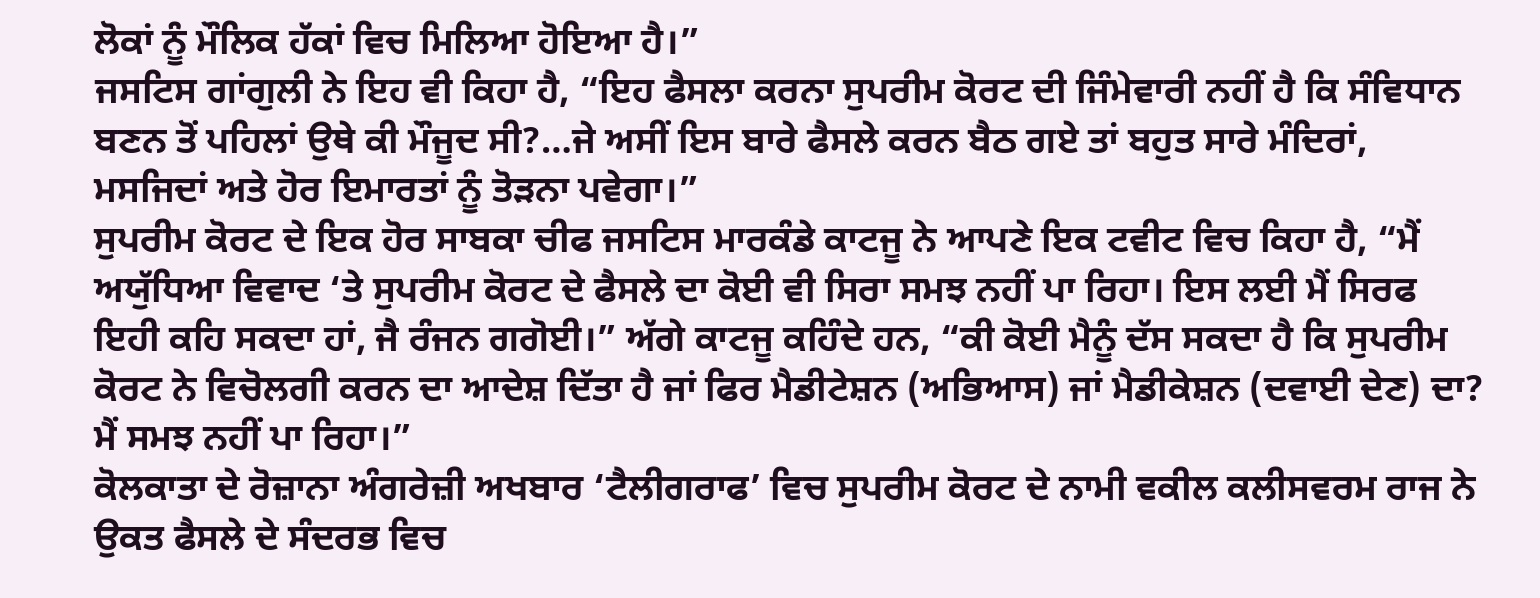ਲੋਕਾਂ ਨੂੰ ਮੌਲਿਕ ਹੱਕਾਂ ਵਿਚ ਮਿਲਿਆ ਹੋਇਆ ਹੈ।”
ਜਸਟਿਸ ਗਾਂਗੁਲੀ ਨੇ ਇਹ ਵੀ ਕਿਹਾ ਹੈ, “ਇਹ ਫੈਸਲਾ ਕਰਨਾ ਸੁਪਰੀਮ ਕੋਰਟ ਦੀ ਜਿੰਮੇਵਾਰੀ ਨਹੀਂ ਹੈ ਕਿ ਸੰਵਿਧਾਨ ਬਣਨ ਤੋਂ ਪਹਿਲਾਂ ਉਥੇ ਕੀ ਮੌਜੂਦ ਸੀ?…ਜੇ ਅਸੀਂ ਇਸ ਬਾਰੇ ਫੈਸਲੇ ਕਰਨ ਬੈਠ ਗਏ ਤਾਂ ਬਹੁਤ ਸਾਰੇ ਮੰਦਿਰਾਂ, ਮਸਜਿਦਾਂ ਅਤੇ ਹੋਰ ਇਮਾਰਤਾਂ ਨੂੰ ਤੋੜਨਾ ਪਵੇਗਾ।”
ਸੁਪਰੀਮ ਕੋਰਟ ਦੇ ਇਕ ਹੋਰ ਸਾਬਕਾ ਚੀਫ ਜਸਟਿਸ ਮਾਰਕੰਡੇ ਕਾਟਜੂ ਨੇ ਆਪਣੇ ਇਕ ਟਵੀਟ ਵਿਚ ਕਿਹਾ ਹੈ, “ਮੈਂ ਅਯੁੱਧਿਆ ਵਿਵਾਦ ‘ਤੇ ਸੁਪਰੀਮ ਕੋਰਟ ਦੇ ਫੈਸਲੇ ਦਾ ਕੋਈ ਵੀ ਸਿਰਾ ਸਮਝ ਨਹੀਂ ਪਾ ਰਿਹਾ। ਇਸ ਲਈ ਮੈਂ ਸਿਰਫ ਇਹੀ ਕਹਿ ਸਕਦਾ ਹਾਂ, ਜੈ ਰੰਜਨ ਗਗੋਈ।” ਅੱਗੇ ਕਾਟਜੂ ਕਹਿੰਦੇ ਹਨ, “ਕੀ ਕੋਈ ਮੈਨੂੰ ਦੱਸ ਸਕਦਾ ਹੈ ਕਿ ਸੁਪਰੀਮ ਕੋਰਟ ਨੇ ਵਿਚੋਲਗੀ ਕਰਨ ਦਾ ਆਦੇਸ਼ ਦਿੱਤਾ ਹੈ ਜਾਂ ਫਿਰ ਮੈਡੀਟੇਸ਼ਨ (ਅਭਿਆਸ) ਜਾਂ ਮੈਡੀਕੇਸ਼ਨ (ਦਵਾਈ ਦੇਣ) ਦਾ? ਮੈਂ ਸਮਝ ਨਹੀਂ ਪਾ ਰਿਹਾ।”
ਕੋਲਕਾਤਾ ਦੇ ਰੋਜ਼ਾਨਾ ਅੰਗਰੇਜ਼ੀ ਅਖਬਾਰ ‘ਟੈਲੀਗਰਾਫ’ ਵਿਚ ਸੁਪਰੀਮ ਕੋਰਟ ਦੇ ਨਾਮੀ ਵਕੀਲ ਕਲੀਸਵਰਮ ਰਾਜ ਨੇ ਉਕਤ ਫੈਸਲੇ ਦੇ ਸੰਦਰਭ ਵਿਚ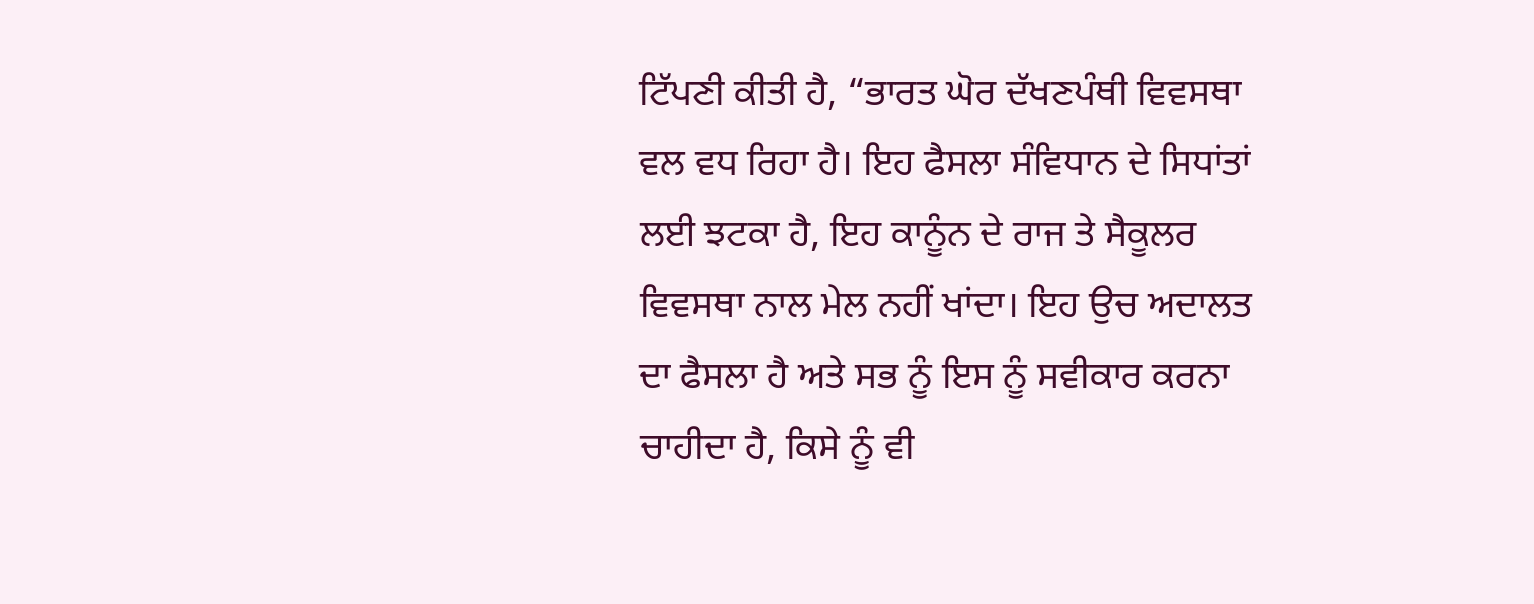ਟਿੱਪਣੀ ਕੀਤੀ ਹੈ, “ਭਾਰਤ ਘੋਰ ਦੱਖਣਪੰਥੀ ਵਿਵਸਥਾ ਵਲ ਵਧ ਰਿਹਾ ਹੈ। ਇਹ ਫੈਸਲਾ ਸੰਵਿਧਾਨ ਦੇ ਸਿਧਾਂਤਾਂ ਲਈ ਝਟਕਾ ਹੈ, ਇਹ ਕਾਨੂੰਨ ਦੇ ਰਾਜ ਤੇ ਸੈਕੂਲਰ ਵਿਵਸਥਾ ਨਾਲ ਮੇਲ ਨਹੀਂ ਖਾਂਦਾ। ਇਹ ਉਚ ਅਦਾਲਤ ਦਾ ਫੈਸਲਾ ਹੈ ਅਤੇ ਸਭ ਨੂੰ ਇਸ ਨੂੰ ਸਵੀਕਾਰ ਕਰਨਾ ਚਾਹੀਦਾ ਹੈ, ਕਿਸੇ ਨੂੰ ਵੀ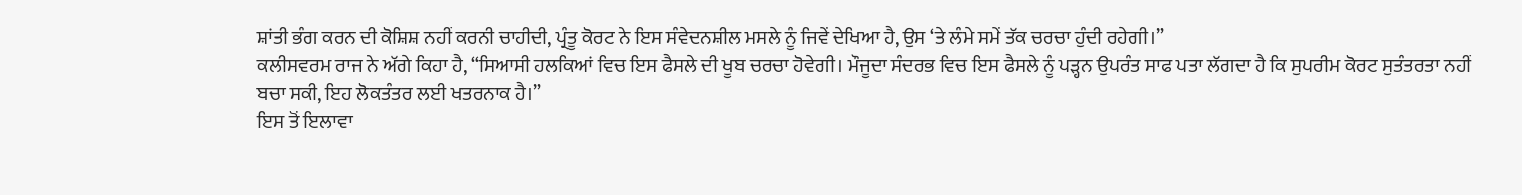ਸ਼ਾਂਤੀ ਭੰਗ ਕਰਨ ਦੀ ਕੋਸ਼ਿਸ਼ ਨਹੀਂ ਕਰਨੀ ਚਾਹੀਦੀ, ਪ੍ਰੰਤੂ ਕੋਰਟ ਨੇ ਇਸ ਸੰਵੇਦਨਸ਼ੀਲ ਮਸਲੇ ਨੂੰ ਜਿਵੇਂ ਦੇਖਿਆ ਹੈ, ਉਸ ‘ਤੇ ਲੰਮੇ ਸਮੇਂ ਤੱਕ ਚਰਚਾ ਹੁੰਦੀ ਰਹੇਗੀ।”
ਕਲੀਸਵਰਮ ਰਾਜ ਨੇ ਅੱਗੇ ਕਿਹਾ ਹੈ, “ਸਿਆਸੀ ਹਲਕਿਆਂ ਵਿਚ ਇਸ ਫੈਸਲੇ ਦੀ ਖੂਬ ਚਰਚਾ ਹੋਵੇਗੀ। ਮੌਜੂਦਾ ਸੰਦਰਭ ਵਿਚ ਇਸ ਫੈਸਲੇ ਨੂੰ ਪੜ੍ਹਨ ਉਪਰੰਤ ਸਾਫ ਪਤਾ ਲੱਗਦਾ ਹੈ ਕਿ ਸੁਪਰੀਮ ਕੋਰਟ ਸੁਤੰਤਰਤਾ ਨਹੀਂ ਬਚਾ ਸਕੀ, ਇਹ ਲੋਕਤੰਤਰ ਲਈ ਖਤਰਨਾਕ ਹੈ।”
ਇਸ ਤੋਂ ਇਲਾਵਾ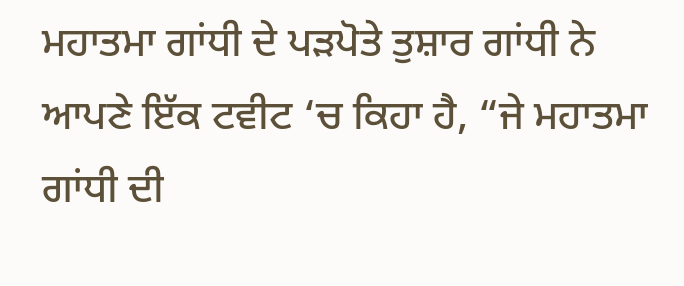ਮਹਾਤਮਾ ਗਾਂਧੀ ਦੇ ਪੜਪੋਤੇ ਤੁਸ਼ਾਰ ਗਾਂਧੀ ਨੇ ਆਪਣੇ ਇੱਕ ਟਵੀਟ ‘ਚ ਕਿਹਾ ਹੈ, “ਜੇ ਮਹਾਤਮਾ ਗਾਂਧੀ ਦੀ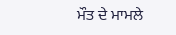ਮੌਤ ਦੇ ਮਾਮਲੇ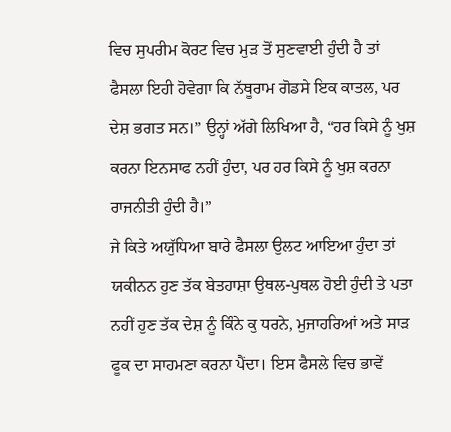ਵਿਚ ਸੁਪਰੀਮ ਕੋਰਟ ਵਿਚ ਮੁੜ ਤੋਂ ਸੁਣਵਾਈ ਹੁੰਦੀ ਹੈ ਤਾਂ ਫੈਸਲਾ ਇਹੀ ਹੋਵੇਗਾ ਕਿ ਨੱਥੂਰਾਮ ਗੋਡਸੇ ਇਕ ਕਾਤਲ, ਪਰ ਦੇਸ਼ ਭਗਤ ਸਨ।” ਉਨ੍ਹਾਂ ਅੱਗੇ ਲਿਖਿਆ ਹੈ, “ਹਰ ਕਿਸੇ ਨੂੰ ਖੁਸ਼ ਕਰਨਾ ਇਨਸਾਫ ਨਹੀਂ ਹੁੰਦਾ, ਪਰ ਹਰ ਕਿਸੇ ਨੂੰ ਖੁਸ਼ ਕਰਨਾ ਰਾਜਨੀਤੀ ਹੁੰਦੀ ਹੈ।”
ਜੇ ਕਿਤੇ ਅਯੁੱਧਿਆ ਬਾਰੇ ਫੈਸਲਾ ਉਲਟ ਆਇਆ ਹੁੰਦਾ ਤਾਂ ਯਕੀਨਨ ਹੁਣ ਤੱਕ ਬੇਤਹਾਸ਼ਾ ਉਥਲ-ਪੁਥਲ ਹੋਈ ਹੁੰਦੀ ਤੇ ਪਤਾ ਨਹੀਂ ਹੁਣ ਤੱਕ ਦੇਸ਼ ਨੂੰ ਕਿੰਨੇ ਕੁ ਧਰਨੇ, ਮੁਜਾਹਰਿਆਂ ਅਤੇ ਸਾੜ ਫੂਕ ਦਾ ਸਾਹਮਣਾ ਕਰਨਾ ਪੈਂਦਾ। ਇਸ ਫੈਸਲੇ ਵਿਚ ਭਾਵੇਂ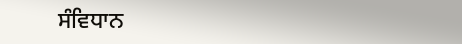ਸੰਵਿਧਾਨ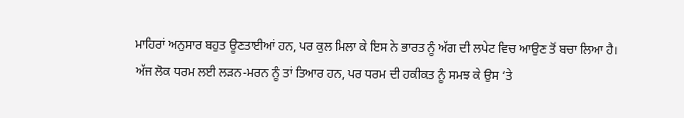ਮਾਹਿਰਾਂ ਅਨੁਸਾਰ ਬਹੁਤ ਊਣਤਾਈਆਂ ਹਨ, ਪਰ ਕੁਲ ਮਿਲਾ ਕੇ ਇਸ ਨੇ ਭਾਰਤ ਨੂੰ ਅੱਗ ਦੀ ਲਪੇਟ ਵਿਚ ਆਉਣ ਤੋਂ ਬਚਾ ਲਿਆ ਹੈ। ਅੱਜ ਲੋਕ ਧਰਮ ਲਈ ਲੜਨ-ਮਰਨ ਨੂੰ ਤਾਂ ਤਿਆਰ ਹਨ, ਪਰ ਧਰਮ ਦੀ ਹਕੀਕਤ ਨੂੰ ਸਮਝ ਕੇ ਉਸ ‘ਤੇ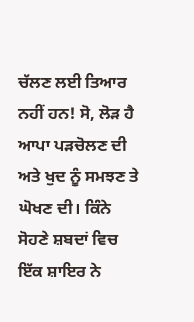ਚੱਲਣ ਲਈ ਤਿਆਰ ਨਹੀਂ ਹਨ! ਸੋ, ਲੋੜ ਹੈ ਆਪਾ ਪੜਚੋਲਣ ਦੀ ਅਤੇ ਖੁਦ ਨੂੰ ਸਮਝਣ ਤੇ ਘੋਖਣ ਦੀ। ਕਿੰਨੇ ਸੋਹਣੇ ਸ਼ਬਦਾਂ ਵਿਚ ਇੱਕ ਸ਼ਾਇਰ ਨੇ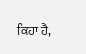ਕਿਹਾ ਹੈ,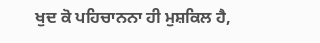ਖੁਦ ਕੋ ਪਹਿਚਾਨਨਾ ਹੀ ਮੁਸ਼ਕਿਲ ਹੈ,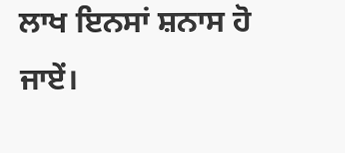ਲਾਖ ਇਨਸਾਂ ਸ਼ਨਾਸ ਹੋ ਜਾਏਂ।